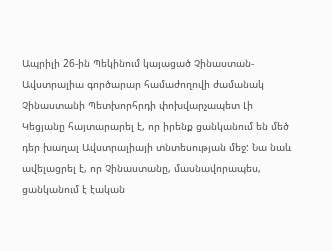Ապրիլի 26-ին Պեկինում կայացած Չինաստան-Ավստրալիա գործարար համաժողովի ժամանակ Չինաստանի Պետխորհրդի փոխվարչապետ Լի Կեցյանը հայտարարել է, որ իրենք ցանկանում են մեծ դեր խաղալ Ավստրալիայի տնտեսության մեջ: Նա նաև ավելացրել է, որ Չինաստանը, մասնավորապես, ցանկանում է էական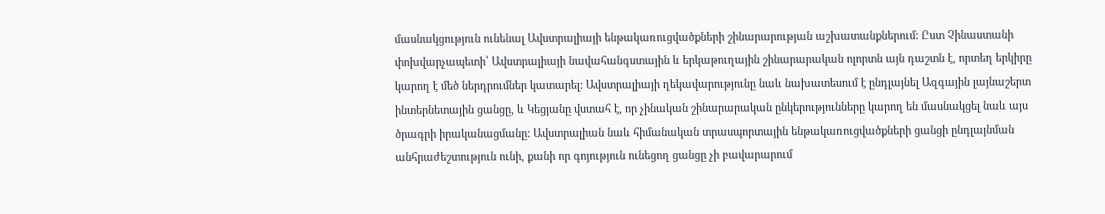մասնակցություն ունենալ Ավստրալիայի ենթակառուցվածքների շինարարության աշխատանքներում: Ըստ Չինաստանի փոխվարչապետի՝ Ավստրալիայի նավահանգստային և երկաթուղային շինարարական ոլորտն այն դաշտն է, որտեղ երկիրը կարող է մեծ ներդրումներ կատարել: Ավստրալիայի ղեկավարությունը նաև նախատեսում է ընդլայնել Ազգային լայնաշերտ ինտերնետային ցանցը, և Կեցյանը վստահ է, որ չինական շինարարական ընկերությունները կարող են մասնակցել նաև այս ծրագրի իրականացմանը: Ավստրալիան նաև հիմանական տրասպորտային ենթակառուցվածքների ցանցի ընդլայնման անհրաժեշտություն ունի, քանի որ գոյություն ունեցող ցանցը չի բավարարում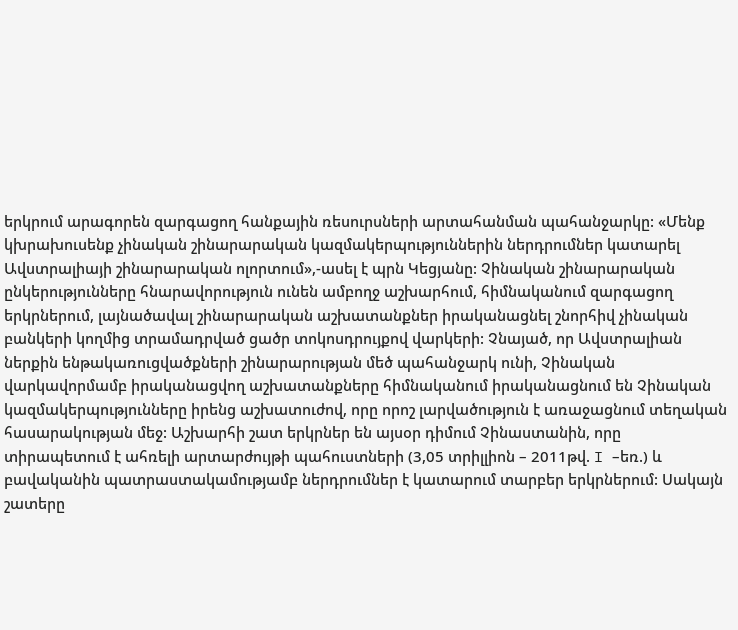երկրում արագորեն զարգացող հանքային ռեսուրսների արտահանման պահանջարկը: «Մենք կխրախուսենք չինական շինարարական կազմակերպություններին ներդրումներ կատարել Ավստրալիայի շինարարական ոլորտում»,-ասել է պրն Կեցյանը: Չինական շինարարական ընկերությունները հնարավորություն ունեն ամբողջ աշխարհում, հիմնականում զարգացող երկրներում, լայնածավալ շինարարական աշխատանքներ իրականացնել շնորհիվ չինական բանկերի կողմից տրամադրված ցածր տոկոսդրույքով վարկերի: Չնայած, որ Ավստրալիան ներքին ենթակառուցվածքների շինարարության մեծ պահանջարկ ունի, Չինական վարկավորմամբ իրականացվող աշխատանքները հիմնականում իրականացնում են Չինական կազմակերպությունները իրենց աշխատուժով, որը որոշ լարվածություն է առաջացնում տեղական հասարակության մեջ: Աշխարհի շատ երկրներ են այսօր դիմում Չինաստանին, որը տիրապետում է ահռելի արտարժույթի պահուստների (3,05 տրիլլիոն – 2011թվ. I –եռ.) և բավականին պատրաստակամությամբ ներդրումներ է կատարում տարբեր երկրներում: Սակայն շատերը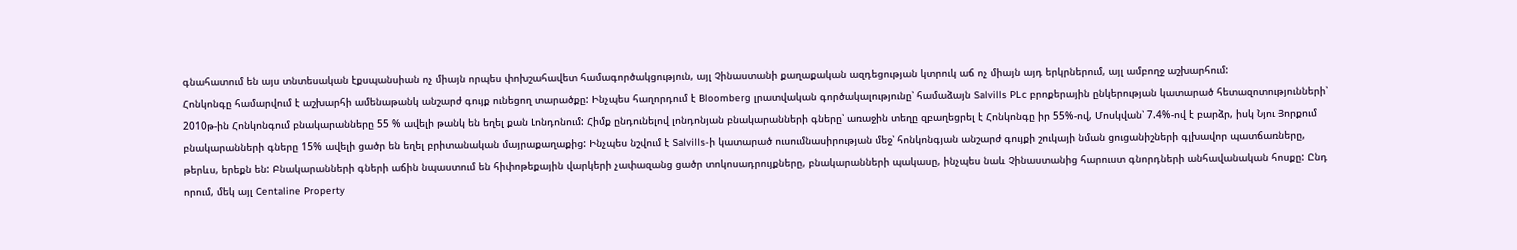գնահատում են այս տնտեսական էքսպանսիան ոչ միայն որպես փոխշահավետ համագործակցություն, այլ Չինաստանի քաղաքական ազդեցության կտրուկ աճ ոչ միայն այդ երկրներում, այլ ամբողջ աշխարհում:
Հոնկոնգը համարվում է աշխարհի ամենաթանկ անշարժ գույք ունեցող տարածքը: Ինչպես հաղորդում է Bloomberg լրատվական գործակալությունը՝ համաձայն Salvills PLc բրոքերային ընկերության կատարած հետազոտությունների՝ 2010թ-ին Հոնկոնգում բնակարանները 55 % ավելի թանկ են եղել քան Լոնդոնում: Հիմք ընդունելով լոնդոնյան բնակարանների գները՝ առաջին տեղը զբաղեցրել է Հոնկոնգը իր 55%-ով, Մոսկվան՝ 7.4%-ով է բարձր, իսկ Նյու Յորքում բնակարանների գները 15% ավելի ցածր են եղել բրիտանական մայրաքաղաքից: Ինչպես նշվում է Salvills-ի կատարած ուսումնասիրության մեջ՝ հոնկոնգյան անշարժ գույքի շուկայի նման ցուցանիշների գլխավոր պատճառները, թերևս, երեքն են: Բնակարանների գների աճին նպաստում են հիփոթեքային վարկերի չափազանց ցածր տոկոսադրույքները, բնակարանների պակասը, ինչպես նաև Չինաստանից հարուստ գնորդների անհավանական հոսքը: Ընդ որում, մեկ այլ Centaline Property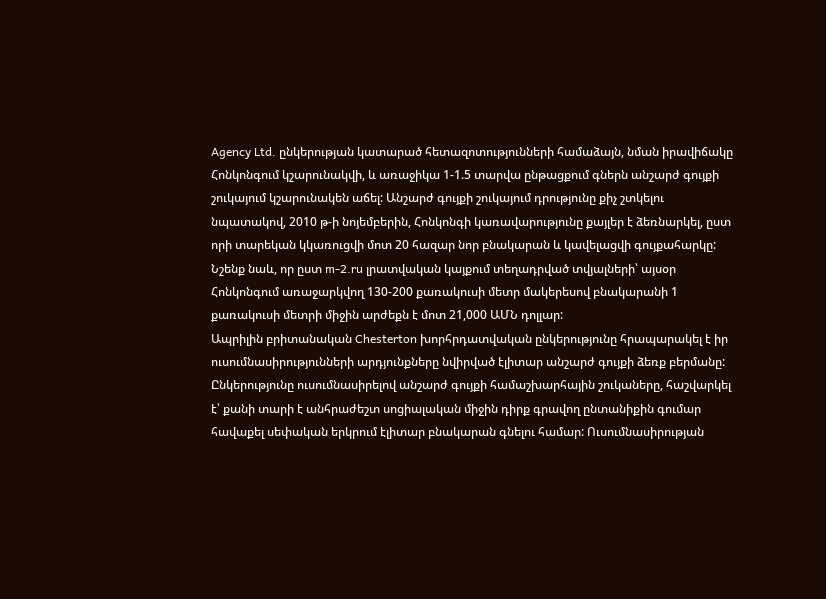Agency Ltd. ընկերության կատարած հետազոտությունների համաձայն, նման իրավիճակը Հոնկոնգում կշարունակվի, և առաջիկա 1-1.5 տարվա ընթացքում գներն անշարժ գույքի շուկայում կշարունակեն աճել: Անշարժ գույքի շուկայում դրությունը քիչ շտկելու նպատակով, 2010 թ-ի նոյեմբերին, Հոնկոնգի կառավարությունը քայլեր է ձեռնարկել, ըստ որի տարեկան կկառուցվի մոտ 20 հազար նոր բնակարան և կավելացվի գույքահարկը: Նշենք նաև, որ ըստ m-2.ru լրատվական կայքում տեղադրված տվյալների՝ այսօր Հոնկոնգում առաջարկվող 130-200 քառակուսի մետր մակերեսով բնակարանի 1 քառակուսի մետրի միջին արժեքն է մոտ 21,000 ԱՄՆ դոլլար:
Ապրիլին բրիտանական Chesterton խորհրդատվական ընկերությունը հրապարակել է իր ուսումնասիրությունների արդյունքները նվիրված էլիտար անշարժ գույքի ձեռք բերմանը: Ընկերությունը ուսումնասիրելով անշարժ գույքի համաշխարհային շուկաները, հաշվարկել է՝ քանի տարի է անհրաժեշտ սոցիալական միջին դիրք գրավող ընտանիքին գումար հավաքել սեփական երկրում էլիտար բնակարան գնելու համար: Ուսումնասիրության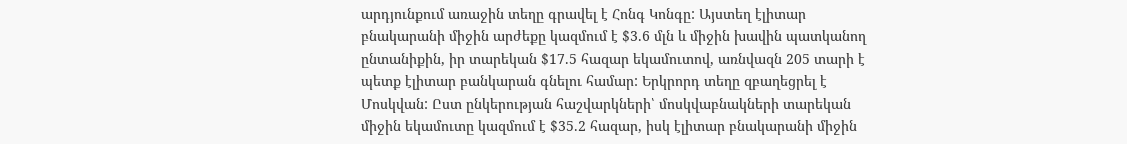արդյունքում առաջին տեղը գրավել է Հոնգ Կոնգը: Այստեղ էլիտար բնակարանի միջին արժեքը կազմում է $3.6 մլն և միջին խավին պատկանող ընտանիքին, իր տարեկան $17.5 հազար եկամուտով, առնվազն 205 տարի է պետք էլիտար բանկարան գնելու համար: Երկրորդ տեղը զբաղեցրել է Մոսկվան: Ըստ ընկերության հաշվարկների՝ մոսկվաբնակների տարեկան միջին եկամուտը կազմում է $35.2 հազար, իսկ էլիտար բնակարանի միջին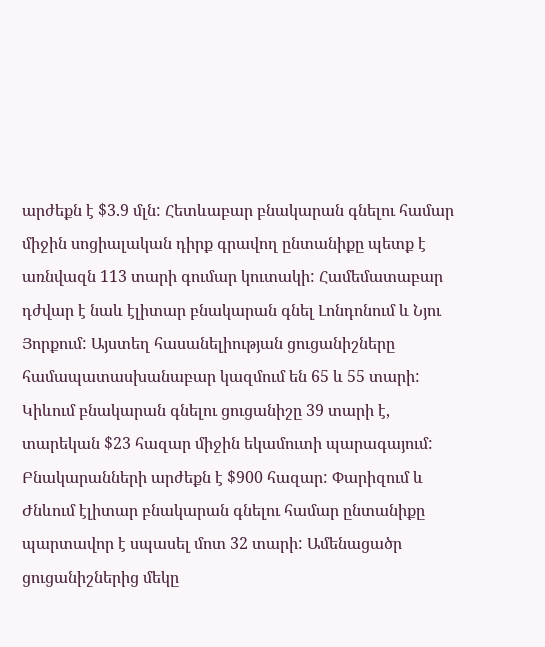արժեքն է $3.9 մլն: Հետևաբար բնակարան գնելու համար միջին սոցիալական դիրք գրավող ընտանիքը պետք է առնվազն 113 տարի գումար կուտակի: Համեմատաբար դժվար է նաև էլիտար բնակարան գնել Լոնդոնում և Նյու Յորքում: Այստեղ հասանելիության ցուցանիշները համապատասխանաբար կազմում են 65 և 55 տարի: Կիևում բնակարան գնելու ցուցանիշը 39 տարի է, տարեկան $23 հազար միջին եկամուտի պարագայում: Բնակարանների արժեքն է $900 հազար: Փարիզում և Ժնևում էլիտար բնակարան գնելու համար ընտանիքը պարտավոր է սպասել մոտ 32 տարի: Ամենացածր ցուցանիշներից մեկը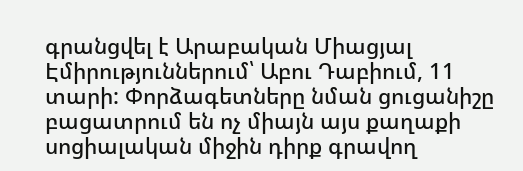գրանցվել է Արաբական Միացյալ Էմիրություններում՝ Աբու Դաբիում, 11 տարի: Փորձագետները նման ցուցանիշը բացատրում են ոչ միայն այս քաղաքի սոցիալական միջին դիրք գրավող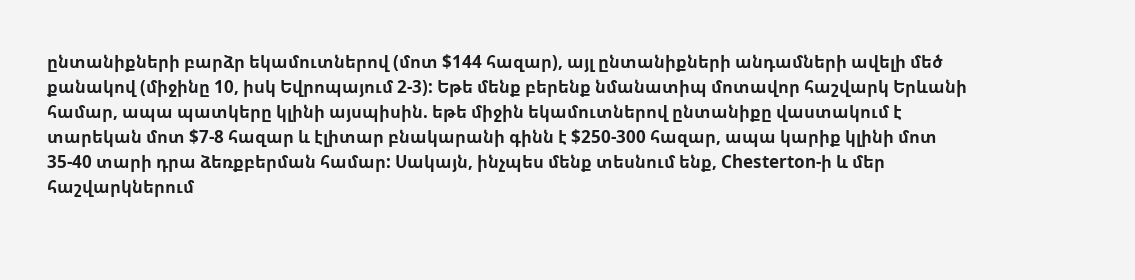ընտանիքների բարձր եկամուտներով (մոտ $144 հազար), այլ ընտանիքների անդամների ավելի մեծ քանակով (միջինը 10, իսկ Եվրոպայում 2-3): Եթե մենք բերենք նմանատիպ մոտավոր հաշվարկ Երևանի համար, ապա պատկերը կլինի այսպիսին. եթե միջին եկամուտներով ընտանիքը վաստակում է տարեկան մոտ $7-8 հազար և էլիտար բնակարանի գինն է $250-300 հազար, ապա կարիք կլինի մոտ 35-40 տարի դրա ձեռքբերման համար: Սակայն, ինչպես մենք տեսնում ենք, Chesterton-ի և մեր հաշվարկներում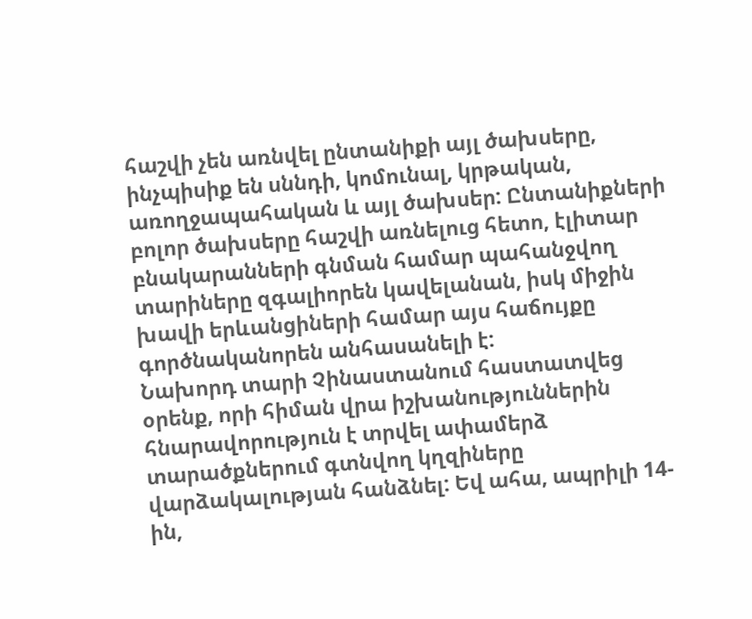հաշվի չեն առնվել ընտանիքի այլ ծախսերը, ինչպիսիք են սննդի, կոմունալ, կրթական, առողջապահական և այլ ծախսեր: Ընտանիքների բոլոր ծախսերը հաշվի առնելուց հետո, էլիտար բնակարանների գնման համար պահանջվող տարիները զգալիորեն կավելանան, իսկ միջին խավի երևանցիների համար այս հաճույքը գործնականորեն անհասանելի է:
Նախորդ տարի Չինաստանում հաստատվեց օրենք, որի հիման վրա իշխանություններին հնարավորություն է տրվել ափամերձ տարածքներում գտնվող կղզիները վարձակալության հանձնել: Եվ ահա, ապրիլի 14-ին,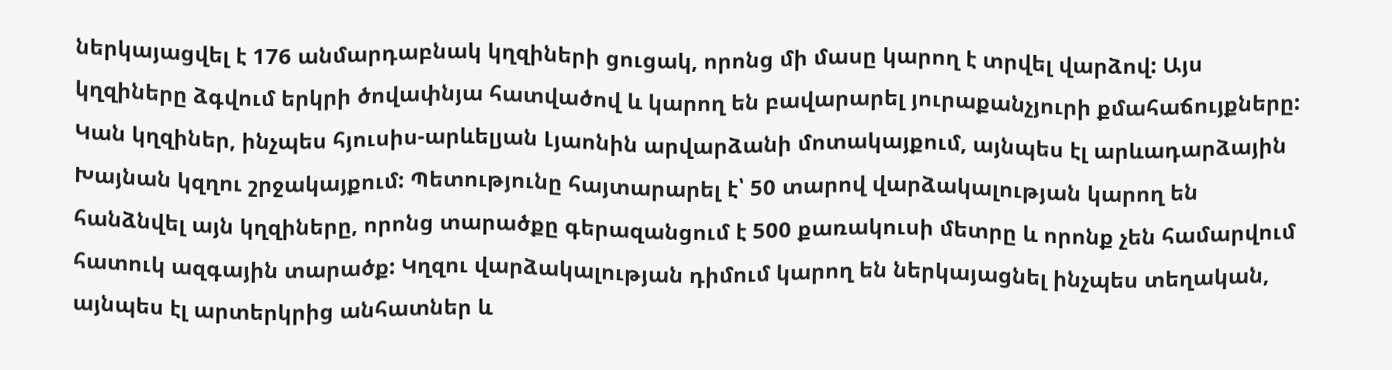ներկայացվել է 176 անմարդաբնակ կղզիների ցուցակ, որոնց մի մասը կարող է տրվել վարձով: Այս կղզիները ձգվում երկրի ծովափնյա հատվածով և կարող են բավարարել յուրաքանչյուրի քմահաճույքները: Կան կղզիներ, ինչպես հյուսիս-արևելյան Լյաոնին արվարձանի մոտակայքում, այնպես էլ արևադարձային Խայնան կզղու շրջակայքում: Պետությունը հայտարարել է՝ 50 տարով վարձակալության կարող են հանձնվել այն կղզիները, որոնց տարածքը գերազանցում է 500 քառակուսի մետրը և որոնք չեն համարվում հատուկ ազգային տարածք: Կղզու վարձակալության դիմում կարող են ներկայացնել ինչպես տեղական, այնպես էլ արտերկրից անհատներ և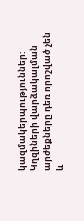կազմակերպություններ: Կղզիների վարձակալման արժեքները դեռ որոշված չեն և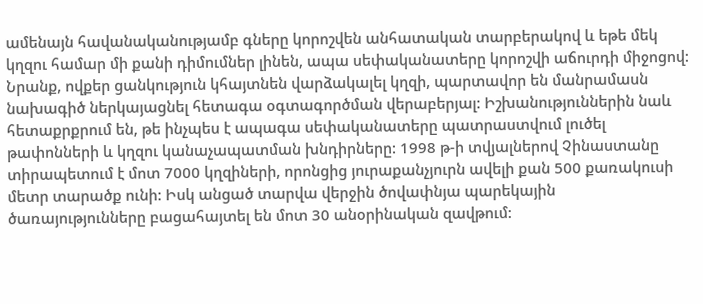ամենայն հավանականությամբ գները կորոշվեն անհատական տարբերակով և եթե մեկ կղզու համար մի քանի դիմումներ լինեն, ապա սեփականատերը կորոշվի աճուրդի միջոցով: Նրանք, ովքեր ցանկություն կհայտնեն վարձակալել կղզի, պարտավոր են մանրամասն նախագիծ ներկայացնել հետագա օգտագործման վերաբերյալ: Իշխանություններին նաև հետաքրքրում են, թե ինչպես է ապագա սեփականատերը պատրաստվում լուծել թափոնների և կղզու կանաչապատման խնդիրները: 1998 թ-ի տվյալներով Չինաստանը տիրապետում է մոտ 7000 կղզիների, որոնցից յուրաքանչյուրն ավելի քան 500 քառակուսի մետր տարածք ունի: Իսկ անցած տարվա վերջին ծովափնյա պարեկային ծառայությունները բացահայտել են մոտ 30 անօրինական զավթում: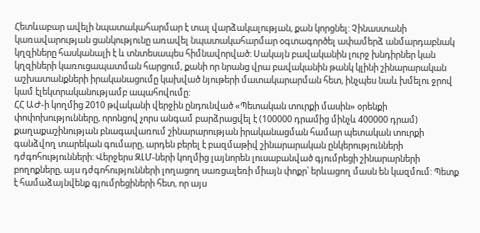Հետևաբար ավելի նպատակահարմար է տալ վարձակալության, քան կորցնել: Չինաստանի կառավարության ցանկությունը առավել նպատակահարմար օգտագործել ափամերձ անմարդաբնակ կղզիները հասկանալի է և տնտեսապես հիմնավորված: Սակայն բավականին լուրջ խնդիրներ կան կղզիների կառուցապատման հարցում, քանի որ նրանց վրա բավականին թանկ կլինի շինարարական աշխատանքների իրականացումը կախված նյութերի մատակարարման հետ, ինչպես նաև խմելու ջրով կամ էլեկտրականությամբ ապահովումը:
ՀՀ ԱԺ-ի կողմից 2010 թվականի վերջին ընդունված «Պետական տուրքի մասին» օրենքի փոփոխությունները, որոնցով չորս անգամ բարձրացվել է (100000 դրամից մինչև 400000 դրամ) քաղաքաշինության բնագավառում շինարարության իրականացման համար պետական տուրքի գանձվող տարեկան գումարը, արդեն բերել է բազմաթիվ շինարարական ընկերությունների դժգոհությունների: Վերջերս ԶԼՄ-ների կողմից լայնորեն լուսաբանված գյումրեցի շինարարների բողոքները, այս դժգոհությունների լողացող սառցալեռի միայն փոքր՝ երևացող մասն են կազմում: Պետք է համաձայնվենք գյումրեցիների հետ, որ այս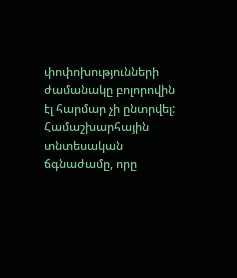փոփոխությունների ժամանակը բոլորովին էլ հարմար չի ընտրվել: Համաշխարհային տնտեսական ճգնաժամը, որը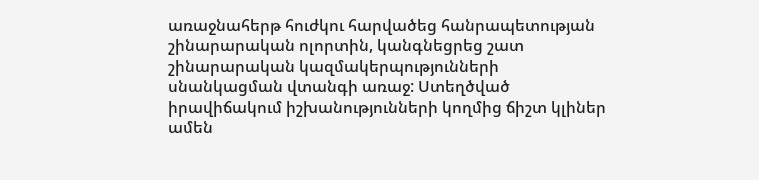առաջնահերթ հուժկու հարվածեց հանրապետության շինարարական ոլորտին, կանգնեցրեց շատ շինարարական կազմակերպությունների սնանկացման վտանգի առաջ: Ստեղծված իրավիճակում իշխանությունների կողմից ճիշտ կլիներ ամեն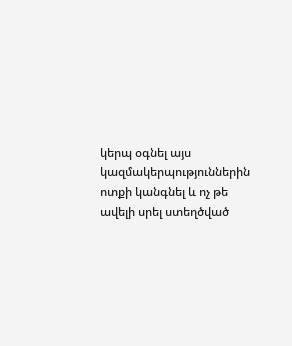կերպ օգնել այս կազմակերպություններին ոտքի կանգնել և ոչ թե ավելի սրել ստեղծված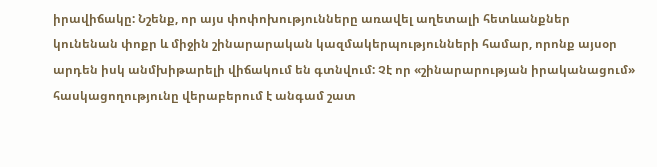իրավիճակը: Նշենք, որ այս փոփոխությունները առավել աղետալի հետևանքներ կունենան փոքր և միջին շինարարական կազմակերպությունների համար, որոնք այսօր արդեն իսկ անմխիթարելի վիճակում են գտնվում: Չէ որ «շինարարության իրականացում» հասկացողությունը վերաբերում է անգամ շատ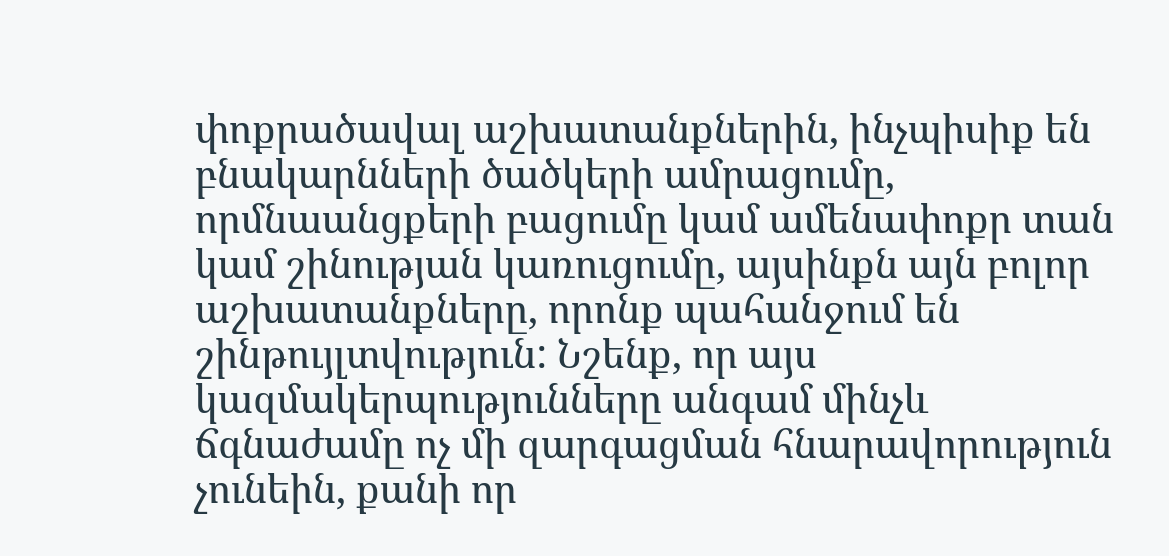փոքրածավալ աշխատանքներին, ինչպիսիք են բնակարնների ծածկերի ամրացումը, որմնաանցքերի բացումը կամ ամենափոքր տան կամ շինության կառուցումը, այսինքն այն բոլոր աշխատանքները, որոնք պահանջում են շինթույլտվություն: Նշենք, որ այս կազմակերպությունները անգամ մինչև ճգնաժամը ոչ մի զարգացման հնարավորություն չունեին, քանի որ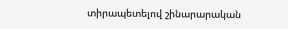տիրապետելով շինարարական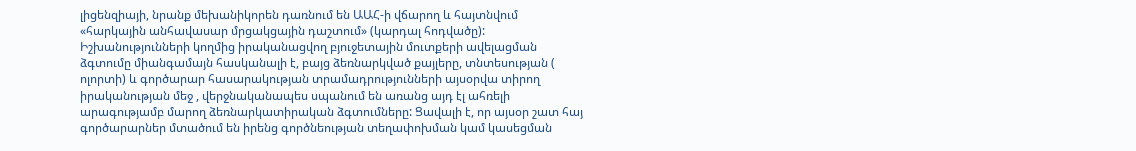լիցենզիայի, նրանք մեխանիկորեն դառնում են ԱԱՀ-ի վճարող և հայտնվում «հարկային անհավասար մրցակցային դաշտում» (կարդալ հոդվածը): Իշխանությունների կողմից իրականացվող բյուջետային մուտքերի ավելացման ձգտումը միանգամայն հասկանալի է, բայց ձեռնարկված քայլերը, տնտեսության ( ոլորտի) և գործարար հասարակության տրամադրությունների այսօրվա տիրող իրականության մեջ , վերջնականապես սպանում են առանց այդ էլ ահռելի արագությամբ մարող ձեռնարկատիրական ձգտումները: Ցավալի է, որ այսօր շատ հայ գործարարներ մտածում են իրենց գործնեության տեղափոխման կամ կասեցման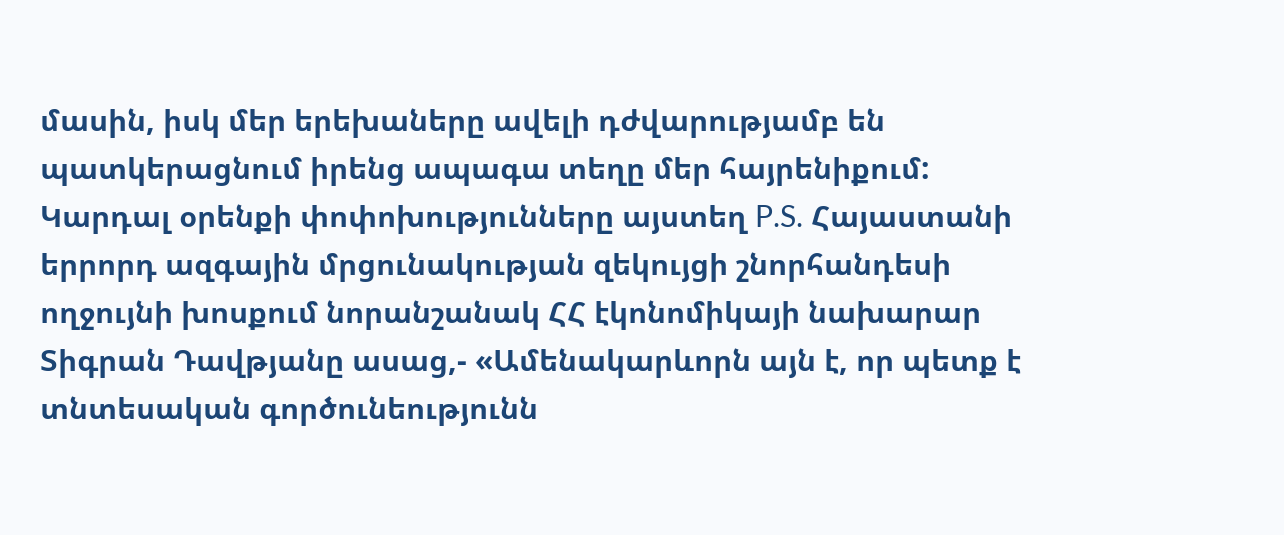մասին, իսկ մեր երեխաները ավելի դժվարությամբ են պատկերացնում իրենց ապագա տեղը մեր հայրենիքում: Կարդալ օրենքի փոփոխությունները այստեղ P.S. Հայաստանի երրորդ ազգային մրցունակության զեկույցի շնորհանդեսի ողջույնի խոսքում նորանշանակ ՀՀ էկոնոմիկայի նախարար Տիգրան Դավթյանը ասաց,- «Ամենակարևորն այն է, որ պետք է տնտեսական գործունեությունն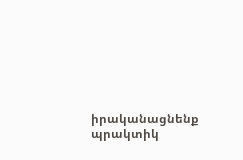իրականացնենք պրակտիկ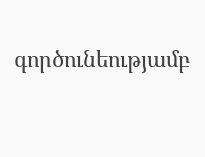գործունեությամբ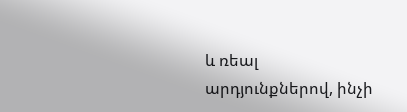և ռեալ արդյունքներով, ինչի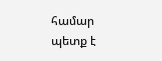համար պետք է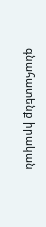գնահատենք իրական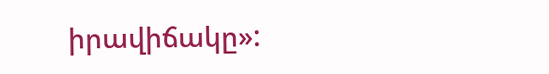իրավիճակը»: